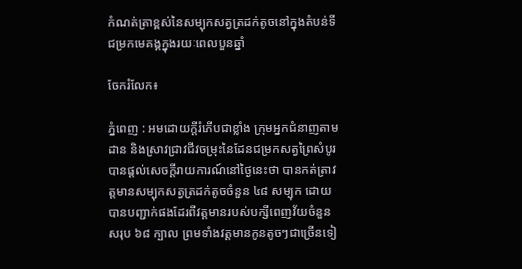កំណត់ត្រាខ្ពស់នៃសម្បុកសត្វត្រដក់តូចនៅក្នុងតំបន់ទីជម្រកមេគង្គក្នុងរយៈពេលបួនឆ្នាំ

ចែករំលែក៖

ភ្នំពេញ : អមដោយក្តីរំភើបជាខ្លាំង ក្រុមអ្នកជំនាញតាមដាន និងស្រាវជ្រាវជីវចម្រុះនៃដែនជម្រកសត្វព្រៃសំបូរ បានផ្តល់សេចក្តីរាយការណ៍នៅថ្ងៃនេះថា បានកត់ត្រាវត្តមានសម្បុកសត្វត្រដក់តូចចំនួន ៤៨ សម្បុក ដោយបានបញ្ជាក់ផងដែរពីវត្តមានរបស់បក្សីពេញវ័យចំនួនសរុប ៦៨ ក្បាល ព្រមទាំងវត្តមានកូនតូចៗជាច្រើនទៀ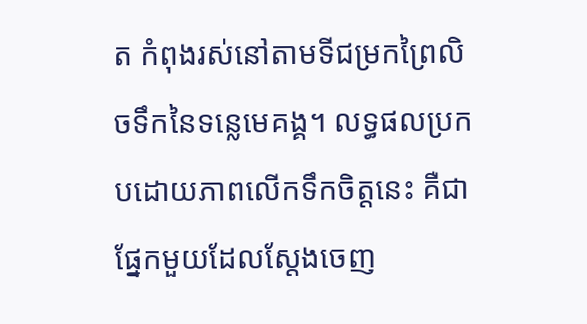ត កំពុងរស់នៅតាមទីជម្រកព្រៃលិចទឹកនៃទន្លេមេគង្គ។ លទ្ធផលប្រកបដោយភាពលើកទឹកចិត្តនេះ គឺជាផ្នែកមួយដែលស្តែងចេញ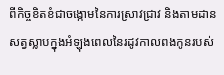ពីកិច្ចខិតខំជាចង្កោមនៃការស្រាវជ្រាវ និងតាមដានសត្វស្លាបក្នុងអំឡុងពេលនៃរដូវកាលពងកូនរបស់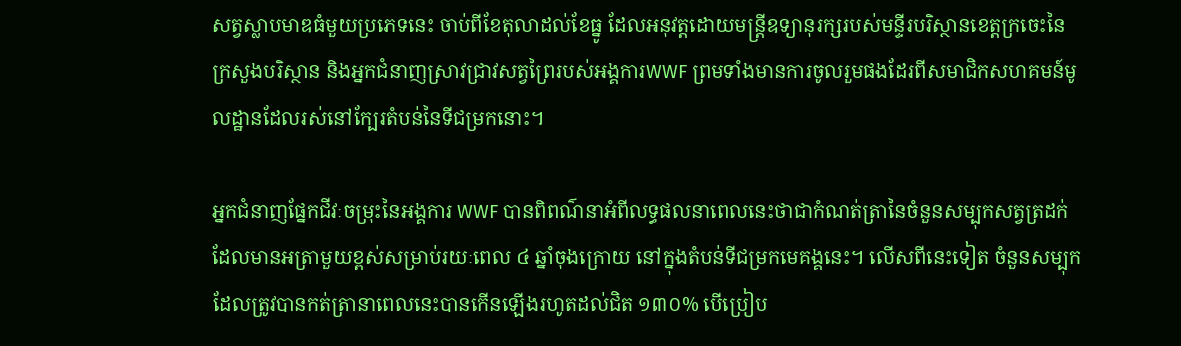សត្វស្លាបមាឌធំមួយប្រភេទនេះ ចាប់ពីខែតុលាដល់ខែធ្នូ ដែលអនុវត្តដោយមន្ត្រីឧទ្យានុរក្សរបស់មន្ទីរបរិស្ថានខេត្តក្រចេះនៃក្រសួងបរិស្ថាន និងអ្នកជំនាញស្រាវជ្រាវសត្វព្រៃរបស់អង្គការWWF ព្រមទាំងមានការចូលរួមផងដែរពីសមាជិកសហគមន៍មូលដ្ឋានដែលរស់នៅក្បែរតំបន់នៃទីជម្រកនោះ។

អ្នកជំនាញផ្នែកជីវៈចម្រុះនៃអង្គការ WWF បានពិពណ៌នាអំពីលទ្ធផលនាពេលនេះថាជាកំណត់ត្រានៃចំនួនសម្បុកសត្វត្រដក់ដែលមានអត្រាមួយខ្ពស់សម្រាប់រយៈពេល ៤ ឆ្នាំចុងក្រោយ នៅក្នុងតំបន់ទីជម្រកមេគង្គនេះ។ លើសពីនេះទៀត ចំនួនសម្បុកដែលត្រូវបានកត់ត្រានាពេលនេះបានកើនឡើងរហូតដល់ជិត ១៣០% បើប្រៀប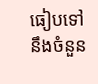ធៀបទៅនឹងចំនួន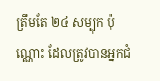ត្រឹមតែ ២៤ សម្បុក ប៉ុណ្ណោះ ដែលត្រូវបានអ្នកជំ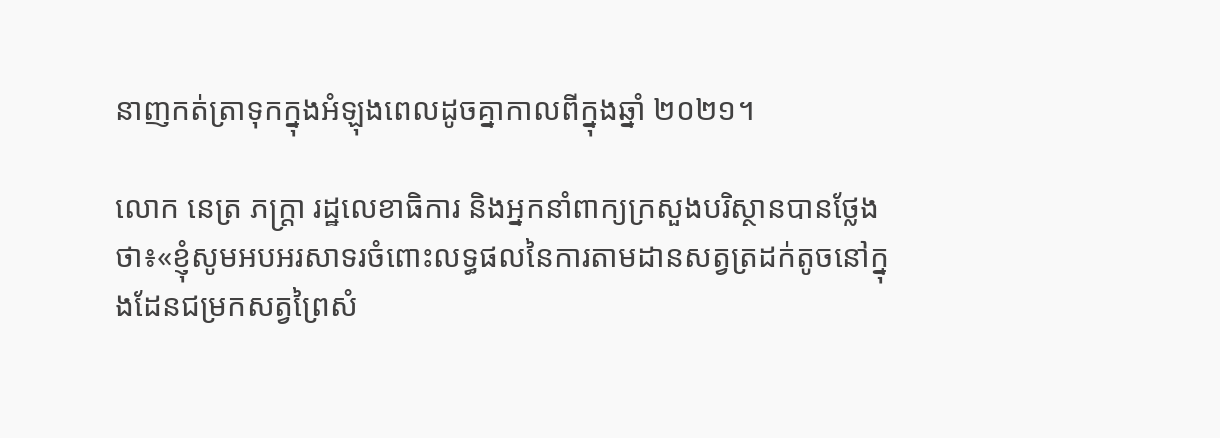នាញកត់ត្រាទុកក្នុងអំឡុងពេលដូចគ្នាកាលពីក្នុងឆ្នាំ ២០២១។

លោក នេត្រ ភក្ត្រា រដ្ឋលេខាធិការ និងអ្នកនាំពាក្យក្រសួងបរិស្ថានបានថ្លែងថា៖«ខ្ញុំសូមអបអរសាទរចំពោះលទ្ធផលនៃការតាមដានសត្វត្រដក់តូចនៅក្នុងដែនជម្រកសត្វព្រៃសំ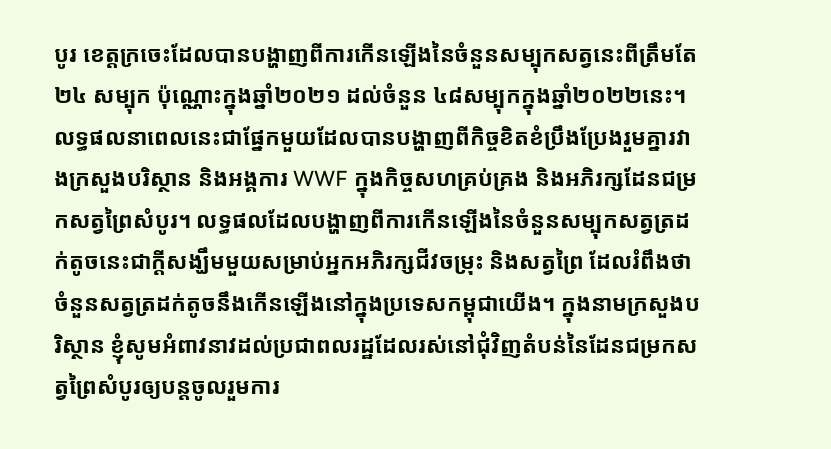បូរ ខេត្តក្រចេះដែលបានបង្ហាញពីការកើនឡើងនៃចំនួនសម្បុកសត្វនេះពីត្រឹមតែ ២៤ សម្បុក ប៉ុណ្ណោះក្នុងឆ្នាំ២០២១ ដល់ចំនួន ៤៨សម្បុកក្នុងឆ្នាំ២០២២នេះ។ លទ្ធផលនាពេលនេះជាផ្នែកមួយដែលបានបង្ហាញពីកិច្ចខិតខំប្រឹងប្រែងរួមគ្នារវាងក្រសួងបរិស្ថាន និងអង្គការ WWF ក្នុងកិច្ចសហគ្រប់គ្រង និងអភិរក្សដែនជម្រកសត្វព្រៃសំបូរ។ លទ្ធផលដែលបង្ហាញពីការកើនឡើងនៃចំនួនសម្បុកសត្វត្រដក់តូចនេះជាក្តីសង្ឃឹមមួយសម្រាប់អ្នកអភិរក្សជីវចម្រុះ និងសត្វព្រៃ ដែលរំពឹងថាចំនួនសត្វត្រដក់តូចនឹងកើនឡើងនៅក្នុងប្រទេសកម្ពុជាយើង។ ក្នុងនាមក្រសួងបរិស្ថាន ខ្ញុំសូមអំពាវនាវដល់ប្រជាពលរដ្ឋដែលរស់នៅជុំវិញតំបន់នៃដែនជម្រកសត្វព្រៃសំបូរឲ្យបន្តចូលរួមការ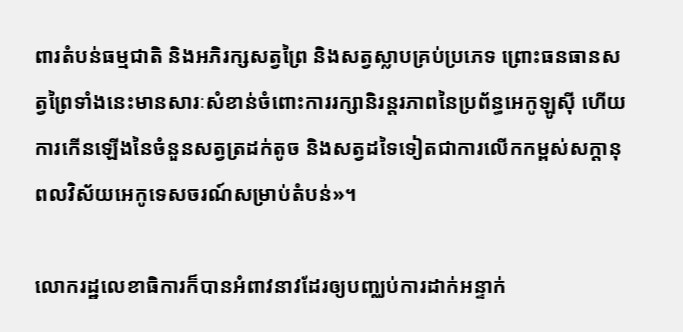ពារតំបន់ធម្មជាតិ និងអភិរក្សសត្វព្រៃ និងសត្វស្លាបគ្រប់ប្រភេទ ព្រោះធនធានសត្វព្រៃទាំងនេះមានសារៈសំខាន់ចំពោះការរក្សានិរន្តរភាពនៃប្រព័ន្ធអេកូឡូស៊ី ហើយការកើនឡើងនៃចំនួនសត្វត្រដក់តូច និងសត្វដទៃទៀតជាការលើកកម្ពស់សក្តានុពលវិស័យអេកូទេសចរណ៍សម្រាប់តំបន់»។

លោករដ្ឋលេខាធិការក៏បានអំពាវនាវដែរឲ្យបញ្ឈប់ការដាក់អន្ទាក់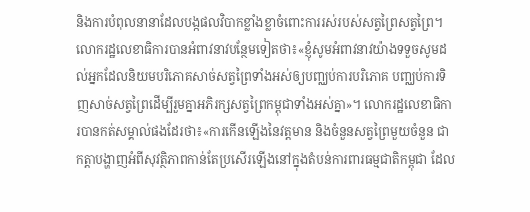និងការបំពុលនានាដែលបង្កផលវិបាកខ្លាំងខ្លាចំពោះការរស់របស់សត្វព្រៃសត្វព្រៃ។ លោករដ្ឋលេខាធិការបានអំពាវនាវបន្ថែមទៀតថា៖«ខ្ញុំសូមអំពាវនាវយ៉ាងទទួចសូមដល់អ្នកដែលនិយមបរិភោគសាច់សត្វព្រៃទាំងអស់ឲ្យបញ្ឈប់ការបរិភោគ បញ្ឈប់ការទិញសាច់សត្វព្រៃដើម្បីរួមគ្នាអភិរក្សសត្វព្រៃកម្ពុជាទាំងអស់គ្នា»។ លោករដ្ឋលេខាធិការបានកត់សម្គាល់ផងដែរថា៖«ការកើនឡើងនៃវត្តមាន និងចំនួនសត្វព្រៃមួយចំនួន ជាកត្តាបង្ហាញអំពីសុវត្ថិភាពកាន់តែប្រសើរឡើងនៅក្នុងតំបន់ការពារធម្មជាតិកម្ពុជា ដែល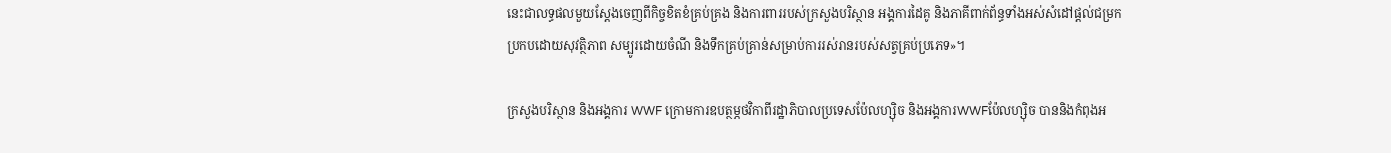នេះជាលទ្ធផលមួយស្តែងចេញពីកិច្ចខិតខំគ្រប់គ្រង និងការពាររបស់ក្រសួងបរិស្ថាន អង្គការដៃគូ និងភាគីពាក់ព័ន្ធទាំងអស់សំដៅផ្តល់ជម្រកប្រកបដោយសុវត្ថិភាព សម្បូរដោយចំណី និងទឹកគ្រប់គ្រាន់សម្រាប់ការរស់រានរបស់សត្វគ្រប់ប្រភេទ»។

ក្រសួងបរិស្ថាន និងអង្គការ WWF ក្រោមការឧបត្ថម្ភថវិកាពីរដ្ឋាភិបាលប្រទេសប៉ែលហ្ស៊ិច និងអង្គការWWFប៉ែលហ្ស៊ិច បាននិងកំពុងអ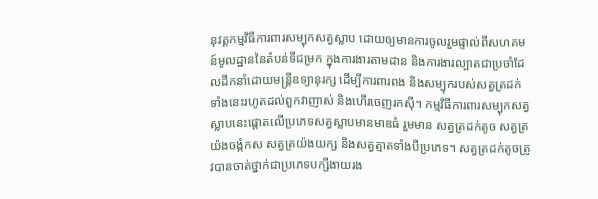នុវត្តកម្មវិធីការពារសម្បុកសត្វស្លាប ដោយឲ្យមានការចូលរួមផ្ទាល់ពីសហគមន៍មូលដ្ឋាននៃតំបន់ទីជម្រក ក្នុងការងារតាមដាន និងការងារល្បាតជាប្រចាំដែលដឹកនាំដោយមន្ត្រីឧទ្យានុរក្ស ដើម្បីការពារពង និងសម្បុករបស់សត្វត្រដក់ទាំងនេះរហូតដល់ពួកវាញាស់ និងហើរចេញរកស៊ី។ កម្មវិធីការពារសម្បុកសត្វស្លាបនេះផ្តោតលើប្រភេទសត្វស្លាបមានមាឌធំ រួមមាន សត្វត្រដក់តូច សត្វត្រយ៉ងចង្កំកស សត្វត្រយ៉ងយក្ស និងសត្វត្មាតទាំងបីប្រភេទ។ សត្វត្រដក់តូចត្រូវបានចាត់ថ្នាក់ជាប្រភេទបក្សីងាយរង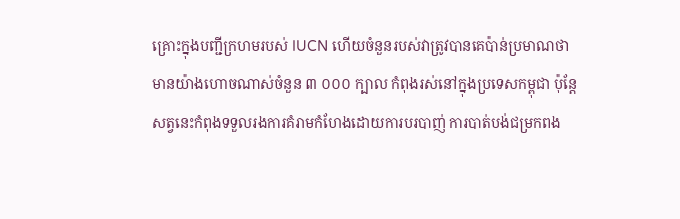គ្រោះក្នុងបញ្ជីក្រហមរបស់ IUCN ហើយចំនួនរបស់វាត្រូវបានគេប៉ាន់ប្រមាណថាមានយ៉ាងហោចណាស់ចំនួន ៣ ០០០ ក្បាល កំពុងរស់នៅក្នុងប្រទេសកម្ពុជា ប៉ុន្តែសត្វនេះកំពុងទទួលរងការគំរាមកំហែងដោយការបរបាញ់ ការបាត់បង់ជម្រកពង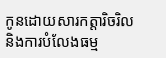កូនដោយសារកត្តារិចរិល និងការបំលែងធម្ម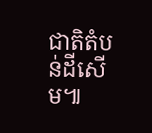ជាតិតំបន់ដីសើម៕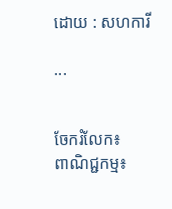ដោយ : សហការី

...


ចែករំលែក៖
ពាណិជ្ជកម្ម៖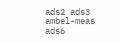ads2 ads3 ambel-meas ads6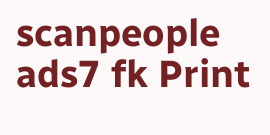scanpeople ads7 fk Print